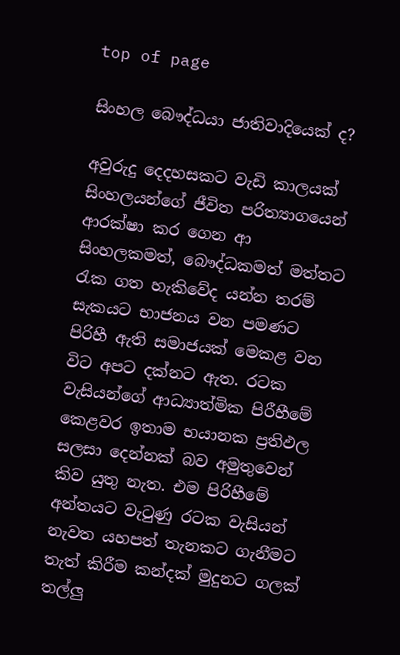top of page

සිංහල බෞද්ධයා ජාතිවාදියෙක් ද?

අවුරුදු දෙදහසකට වැඩි කාලයක් සිංහලයන්ගේ ජීවිත පරිත්‍යාගයෙන් ආරක්ෂා කර ගෙන ආ සිංහලකමත්, බෞද්ධකමත් මත්තට රැක ගත හැකිවේද යන්න තරම් සැකයට භාජනය වන පමණට පිරිහී ඇති සමාජයක් මෙකළ වන විට අපට දක්නට ඇත. රටක වැසියන්ගේ ආධ්‍යාත්මික පිරීහීමේ කෙළවර ඉතාම භයානක ප්‍රතිඵල සලසා දෙන්නක් බව අමුතුවෙන් කිව යුතු නැත. එම පිරිහීමේ අන්තයට වැටුණු රටක වැසියන් නැවත යහපත් තැනකට ගැනීමට තැත් කිරීම කන්දක් මුදුනට ගලක් තල්ලු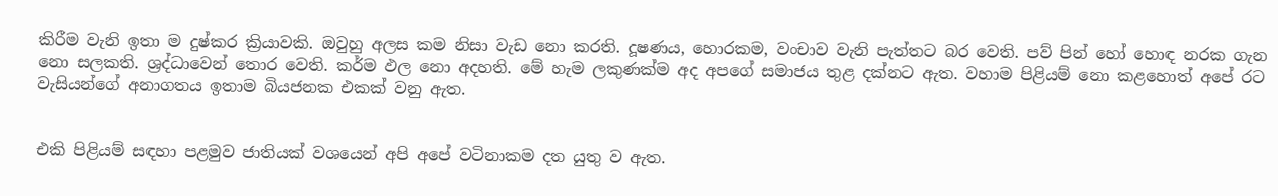කිරීම වැනි ඉතා ම දුෂ්කර ක්‍රියාවකි. ඔවුහු අලස කම නිසා වැඩ නො කරති. දූෂණය, හොරකම, වංචාව වැනි පැත්තට බර වෙති. පව් පින් හෝ හොඳ නරක ගැන නො සලකති. ශ්‍රද්ධාවෙන් තොර වෙති. කර්ම ඵල නො අදහති. මේ හැම ලකුණක්ම අද අපගේ සමාජය තුළ දක්නට ඇත. වහාම පිළියම් නො කළහොත් අපේ රට වැසියන්ගේ අනාගතය ඉතාම බියජනක එකක් වනු ඇත.


එකි පිළියම් සඳහා පළමුව ජාතියක් වශයෙන් අපි අපේ වටිනාකම දත යුතු ව ඇත.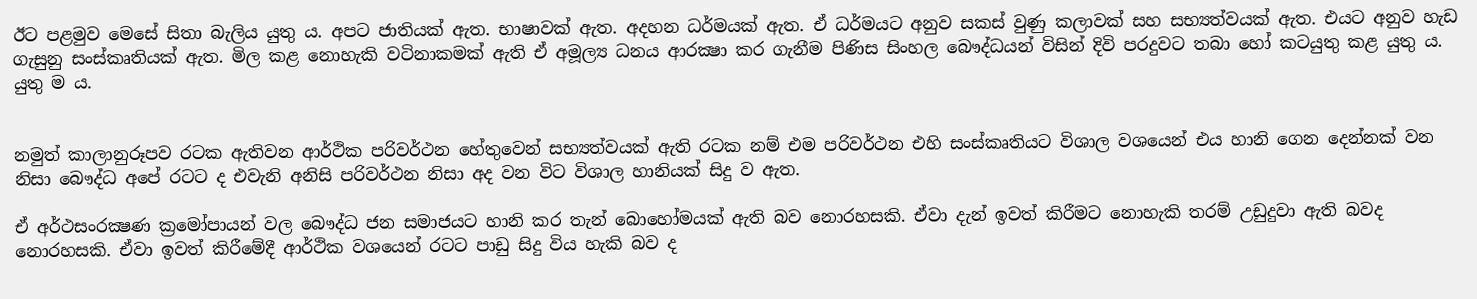ඊට පළමුව මෙසේ සිතා බැලිය යුතු ය. අපට ජාතියක් ඇත. භාෂාවක් ඇත. අදහන ධර්මයක් ඇත. ඒ ධර්මයට අනුව සකස් වුණු කලාවක් සහ සභ්‍යත්වයක් ඇත. එයට අනුව හැඩ ගැසුනු සංස්කෘතියක් ඇත. මිල කළ නොහැකි වටිනාකමක් ඇති ඒ අමූල්‍ය ධනය ආරක්‍ෂා කර ගැනීම පිණිස සිංහල බෞද්ධයන් විසින් දිවි පරදුවට තබා හෝ කටයුතු කළ යුතු ය. යුතු ම ය.


නමුත් කාලානුරූපව රටක ඇතිවන ආර්ථික පරිවර්ථන හේතුවෙන් සභ්‍යත්වයක් ඇති රටක නම් එම පරිවර්ථන එහි සංස්කෘතියට විශාල වශයෙන් එය හානි ගෙන දෙන්නක් වන නිසා බෞද්ධ අපේ රටට ද එවැනි අනිසි පරිවර්ථන නිසා අද වන විට විශාල හානියක් සිදු ව ඇත.

ඒ අර්ථසංරක්‍ෂණ ක්‍රමෝපායන් වල බෞද්ධ ජන සමාජයට හානි කර තැන් බොහෝමයක් ඇති බව නොරහසකි. ඒවා දැන් ඉවත් කිරීමට නොහැකි තරම් උඩුදුවා ඇති බවද නොරහසකි. ඒවා ඉවත් කිරීමේදී ආර්ථික වශයෙන් රටට පාඩු සිදු විය හැකි බව ද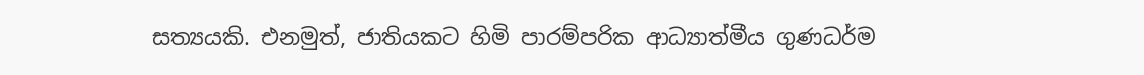සත්‍යයකි. එනමුත්, ජාතියකට හිමි පාරම්පරික ආධ්‍යාත්මීය ගුණධර්ම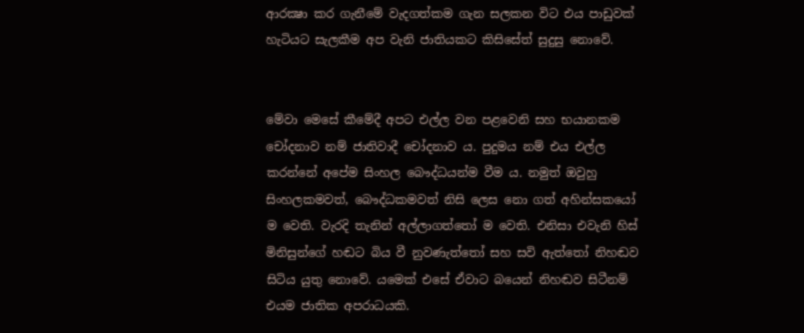ආරක්‍ෂා කර ගැනීමේ වැදගත්කම ගැන සලකන විට එය පාඩුවක් හැටියට සැලකීම අප වැනි ජාතියකට කිසිසේත් සුදුසු නොවේ.


මේවා මෙසේ කීමේදී අපට එල්ල වන පළවෙනි සහ භයානකම චෝදනාව නම් ජාතිවාදී චෝදනාව ය. පුදුමය නම් එය එල්ල කරන්නේ අපේම සිංහල බෞද්ධයන්ම වීම ය. නමුත් ඔවුහු සිංහලකමවත්, බෞද්ධකමවත් නිසි ලෙස නො ගත් අහින්සකයෝ ම වෙති. වැරදි තැනින් අල්ලාගත්තෝ ම වෙති. එනිසා එවැනි හිස් මිනිසුන්ගේ හඬට බිය වී නුවණැත්තෝ සහ සවි ඇත්තෝ නිහඬව සිටිය යුතු නොවේ. යමෙක් එසේ ඒවාට බයෙන් නිහඬව සිටීනම් එයම ජාතික අපරාධයකි.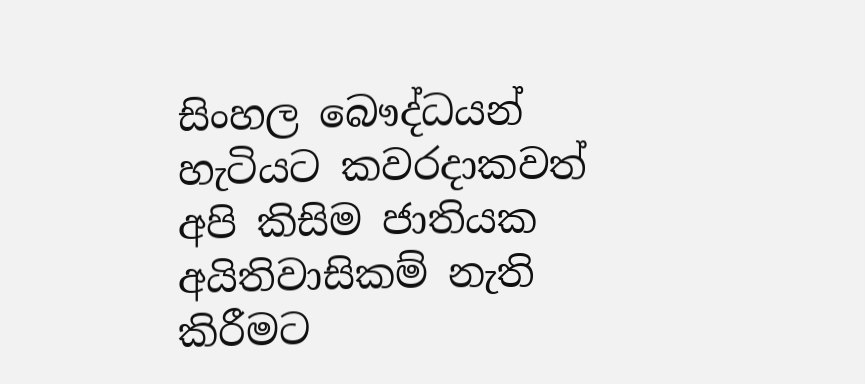සිංහල බෞද්ධයන් හැටියට කවරදාකවත් අපි කිසිම ජාතියක අයිතිවාසිකම් නැති කිරීමට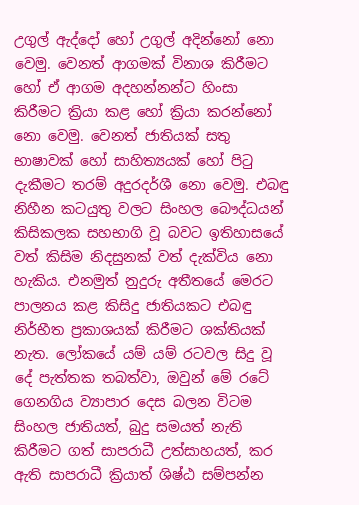උගුල් ඇද්දෝ හෝ උගුල් අදින්නෝ නො වෙමු. වෙනත් ආගමක් විනාශ කිරීමට හෝ ඒ ආගම අදහන්නන්ට හිංසා කිරීමට ක්‍රියා කළ හෝ ක්‍රියා කරන්නෝ නො වෙමු. වෙනත් ජාතියක් සතු භාෂාවක් හෝ සාහිත්‍යයක් හෝ පිටු දැකීමට තරම් අදුරදර්ශී නො වෙමු. එබඳු නිහීන කටයුතු වලට සිංහල බෞද්ධයන් කිසිකලක සහභාගි වූ බවට ඉතිහාසයේ වත් කිසිම නිදසුනක් වත් දැක්විය නො හැකිය. එනමුත් නුදුරු අතීතයේ මෙරට පාලනය කළ කිසිදු ජාතියකට එබඳු නිර්භීත ප්‍රකාශයක් කිරීමට ශක්තියක් නැත. ලෝකයේ යම් යම් රටවල සිදු වූ දේ පැත්තක තබත්වා, ඔවුන් මේ රටේ ගෙනගිය ව්‍යාපාර දෙස බලන විටම සිංහල ජාතියත්, බුදු සමයත් නැති කිරීමට ගත් සාපරාධී උත්සාහයත්, කර ඇති සාපරාධී ක්‍රියාත් ශිෂ්ඨ සම්පන්න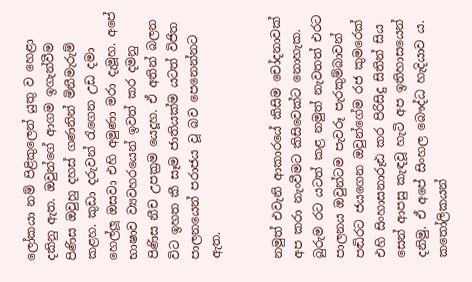ලෝකයා නම් පිළිකුලෙන් යුතු ව හෙළා දකිනු ඇත. ඔවුන්ගේ ආගම ඉගැන්වීම පිණිස ඔවුහු දහස් ගණනින් මිනීමැරුම් කළහ. කුඩා දරුවන් රැගෙන උඩ දමා හෙල්ලූ ඔසවා එහි අමුණා මරා දැමූහ. අපේ භාෂාව ව්‍යවහරයෙන් ඉවත් කර දමනු පිණිස නීච උපක්‍රම යෙදූහ. ඒ අතින් බලන විට ඉහත කී සෑම ජාතියක්ම යටත් විජිත පාලනයෙන් පරාජය වූ බව පෙනෙන්නට ඇත.


නමුත් එවැනි ආකාරයේ කිසිම චෝදනාවක් අප කරා නැංවීමට කිසිවෙක්ට නොහැක. බුරුම රට යටත් කළ නමුත් නැවතත් එරට පාලනය ඔවුන්ටම පැවරූ පැරකුම්බාවන් පඬිරට ජයගෙන ඔවුන්ගේම රජ කුමරෙක් එහි සිංහාසනාරූඪ කර පිරිසිදු සිතින් සිය සෙන් ආපසු කැඳවූ හැටි අප ඉතිහාසයෙන් දනිමු. ඒ අපේ සිංහල බෞද්ධ හැදියාව ය. කතෝලිකයන්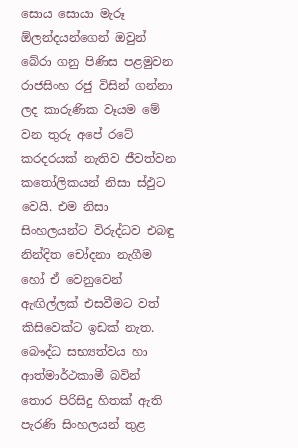සොය සොයා මැරූ ඕලන්දයන්ගෙන් ඔවුන් බේරා ගනු පිණිස පළමුවන රාජසිංහ රජු විසින් ගන්නා ලද කාරුණික වෑයම මේ වන තුරු අපේ රටේ කරදරයක් නැතිව ජීවත්වන කතෝලිකයන් නිසා ස්ඵුට වෙයි. එම නිසා සිංහලයන්ට විරුද්ධව එබඳු නින්දිත චෝදනා නැගීම හෝ ඒ වෙනුවෙන් ඇඟිල්ලක් එසවීමට වත් කිසිවෙක්ට ඉඩක් නැත. බෞද්ධ සභ්‍යත්වය හා ආත්මාර්ථකාමී බවින් තොර පිරිසිදු හිතක් ඇති පැරණි සිංහලයන් තුළ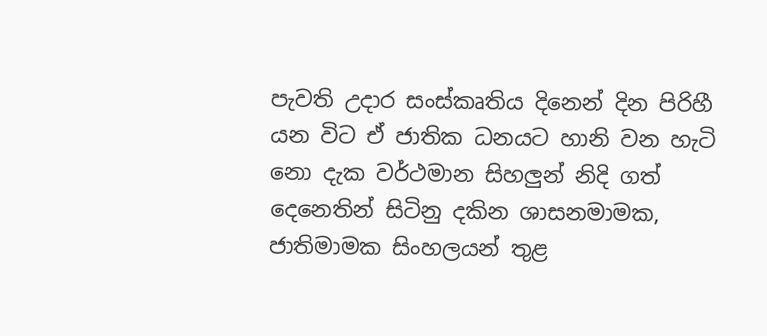පැවති උදාර සංස්කෘතිය දිනෙන් දින පිරිහී යන විට ඒ ජාතික ධනයට හානි වන හැටි නො දැක වර්ථමාන සිහලුන් නිදි ගත් දෙනෙතින් සිටිනු දකින ශාසනමාමක, ජාතිමාමක සිංහලයන් තුළ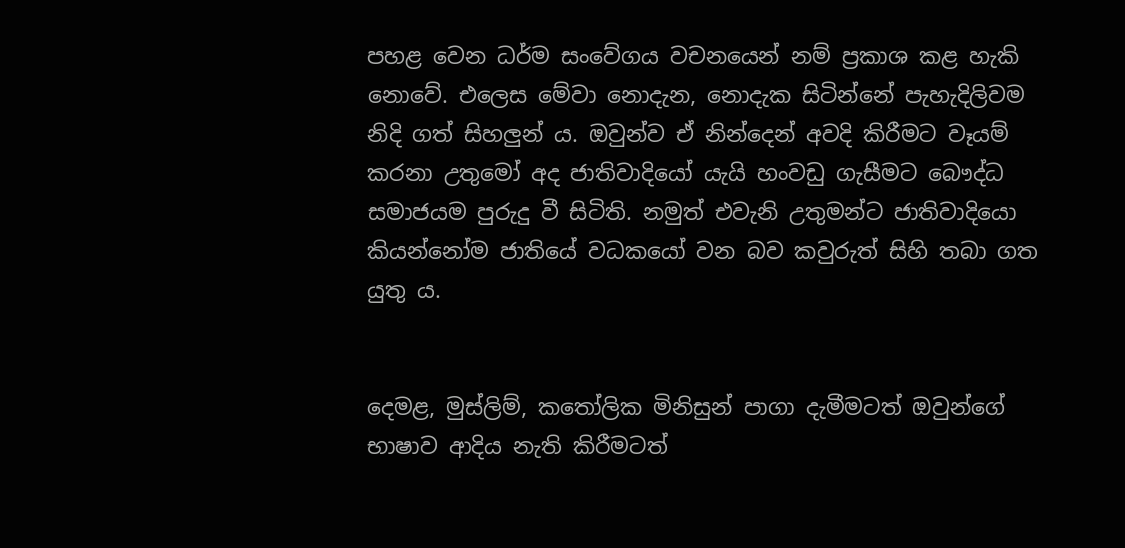පහළ වෙන ධර්ම සංවේගය වචනයෙන් නම් ප්‍රකාශ කළ හැකි නොවේ. එලෙස මේවා නොදැන, නොදැක සිටින්නේ පැහැදිලිවම නිදි ගත් සිහලුන් ය. ඔවුන්ව ඒ නින්දෙන් අවදි කිරීමට වෑයම් කරනා උතුමෝ අද ජාතිවාදියෝ යැයි හංවඩු ගැසීමට බෞද්ධ සමාජයම පුරුදු වී සිටිති. නමුත් එවැනි උතුමන්ට ජාතිවාදියො කියන්නෝම ජාතියේ වධකයෝ වන බව කවුරුත් සිහි තබා ගත යුතු ය.


දෙමළ, මුස්ලිම්, කතෝලික මිනිසුන් පාගා දැමීමටත් ඔවුන්ගේ භාෂාව ආදිය නැති කිරීමටත්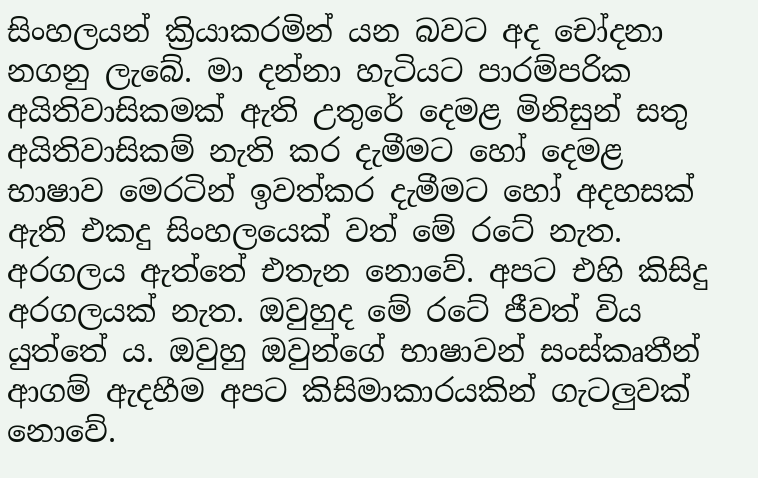සිංහලයන් ක්‍රියාකරමින් යන බවට අද චෝදනා නගනු ලැබේ. මා දන්නා හැටියට පාරම්පරික අයිතිවාසිකමක් ඇති උතුරේ දෙමළ මිනිසුන් සතු අයිතිවාසිකම් නැති කර දැමීමට හෝ දෙමළ භාෂාව මෙරටින් ඉවත්කර දැමීමට හෝ අදහසක් ඇති එකදු සිංහලයෙක් වත් මේ රටේ නැත. අරගලය ඇත්තේ එතැන නොවේ. අපට එහි කිසිදු අරගලයක් නැත. ඔවුහුද මේ රටේ ජීවත් විය යුත්තේ ය. ඔවුහු ඔවුන්ගේ භාෂාවන් සංස්කෘතීන් ආගම් ඇදහීම අපට කිසිමාකාරයකින් ගැටලුවක් නොවේ.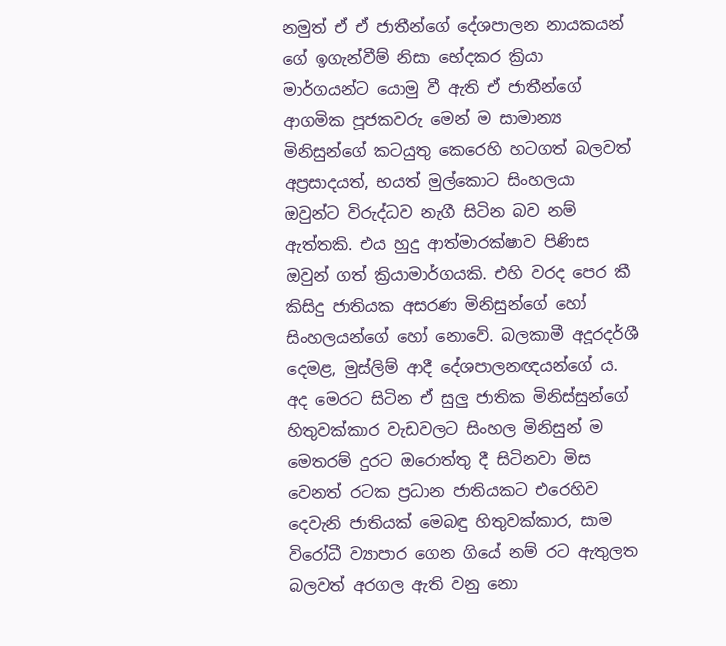නමුත් ඒ ඒ ජාතීන්ගේ දේශපාලන නායකයන් ගේ ඉගැන්වීම් නිසා භේදකර ක්‍රියා මාර්ගයන්ට යොමු වී ඇති ඒ ජාතීන්ගේ ආගමික පූජකවරු මෙන් ම සාමාන්‍ය මිනිසුන්ගේ කටයුතු කෙරෙහි හටගත් බලවත් අප්‍රසාදයත්, භයත් මුල්කොට සිංහලයා ඔවුන්ට විරුද්ධව නැගී සිටින බව නම් ඇත්තකි. එය හුදු ආත්මාරක්ෂාව පිණිස ඔවුන් ගත් ක්‍රියාමාර්ගයකි. එහි වරද පෙර කී කිසිදු ජාතියක අසරණ මිනිසුන්ගේ හෝ සිංහලයන්ගේ හෝ නොවේ. බලකාමී අදූරදර්ශී දෙමළ, මුස්ලිම් ආදී දේශපාලනඥයන්ගේ ය. අද මෙරට සිටින ඒ සුලු ජාතික මිනිස්සුන්ගේ හිතුවක්කාර වැඩවලට සිංහල මිනිසුන් ම මෙතරම් දුරට ඔරොත්තු දී සිටිනවා මිස වෙනත් රටක ප්‍රධාන ජාතියකට එරෙහිව දෙවැනි ජාතියක් මෙබඳු හිතුවක්කාර, සාම විරෝධී ව්‍යාපාර ගෙන ගියේ නම් රට ඇතුලත බලවත් අරගල ඇති වනු නො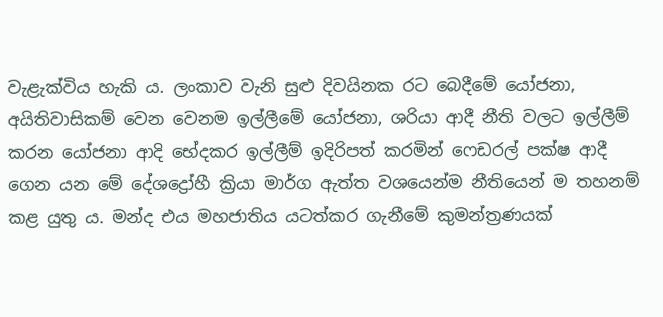වැළැක්විය හැකි ය. ලංකාව වැනි සුළු දිවයිනක රට බෙදීමේ යෝජනා, අයිතිවාසිකම් වෙන වෙනම ඉල්ලීමේ යෝජනා, ශරියා ආදී නීති වලට ඉල්ලීම් කරන යෝජනා ආදි භේදකර ඉල්ලීම් ඉදිරිපත් කරමින් ෆෙඩරල් පක්ෂ ආදී ගෙන යන මේ දේශද්‍රෝහී ක්‍රියා මාර්ග ඇත්ත වශයෙන්ම නීතියෙන් ම තහනම් කළ යුතු ය. මන්ද එය මහජාතිය යටත්කර ගැනීමේ කුමන්ත්‍රණයක්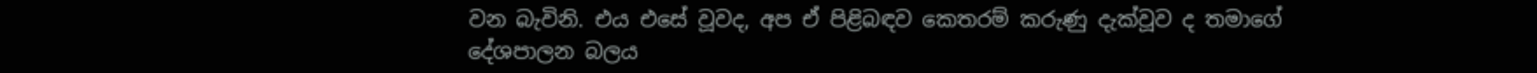වන බැවිනි. එය එසේ වූවද, අප ඒ පිළිබඳව කෙතරම් කරුණු දැක්වූව ද තමාගේ දේශපාලන බලය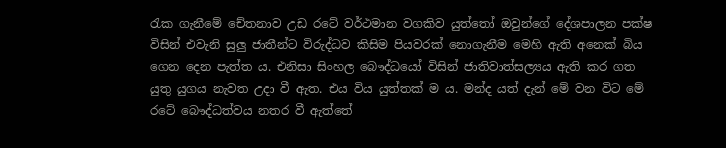රැක ගැනීමේ චේතනාව උඩ රටේ වර්ථමාන වගකිව යුත්තෝ ඔවුන්ගේ දේශපාලන පක්ෂ විසින් එවැනි සුලු ජාතීන්ට විරුද්ධව කිසිම පියවරක් නොගැනීම මෙහි ඇති අනෙක් බිය ගෙන දෙන පැත්ත ය. එනිසා සිංහල බෞද්ධයෝ විසින් ජාතිවාත්සල්‍යය ඇති කර ගත යුතු යුගය නැවත උදා වී ඇත. එය විය යුත්තක් ම ය. මන්ද යත් දැන් මේ වන විට මේ රටේ බෞද්ධත්වය නතර වී ඇත්තේ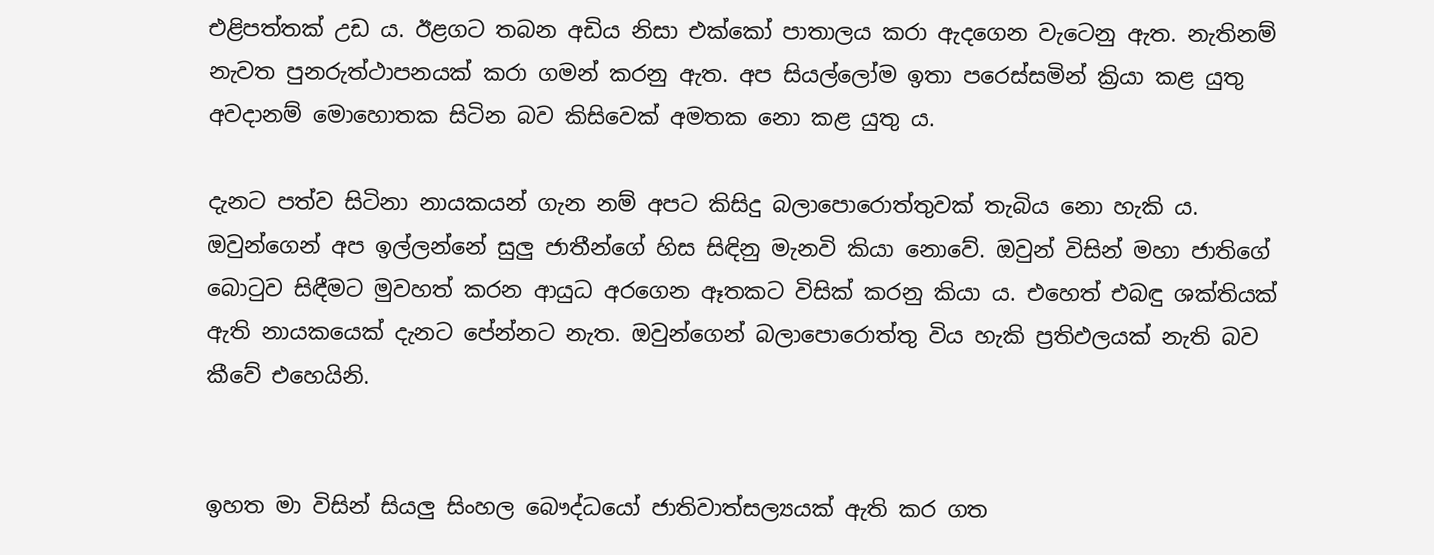එළිපත්තක් උඩ ය. ඊළගට තබන අඩිය නිසා එක්කෝ පාතාලය කරා ඇදගෙන වැටෙනු ඇත. නැතිනම් නැවත පුනරුත්ථාපනයක් කරා ගමන් කරනු ඇත. අප සියල්ලෝම ඉතා පරෙස්සමින් ක්‍රියා කළ යුතු අවදානම් මොහොතක සිටින බව කිසිවෙක් අමතක නො කළ යුතු ය.

දැනට පත්ව සිටිනා නායකයන් ගැන නම් අපට කිසිදු බලාපොරොත්තුවක් තැබිය නො හැකි ය. ඔවුන්ගෙන් අප ඉල්ලන්නේ සුලු ජාතීන්ගේ හිස සිඳිනු මැනවි කියා නොවේ. ඔවුන් විසින් මහා ජාතිගේ බොටුව සිඳීමට මුවහත් කරන ආයුධ අරගෙන ඈතකට විසික් කරනු කියා ය. එහෙත් එබඳු ශක්තියක් ඇති නායකයෙක් දැනට පේන්නට නැත. ඔවුන්ගෙන් බලාපොරොත්තු විය හැකි ප්‍රතිඵලයක් නැති බව කීවේ එහෙයිනි.


ඉහත මා විසින් සියලු සිංහල බෞද්ධයෝ ජාතිවාත්සල්‍යයක් ඇති කර ගත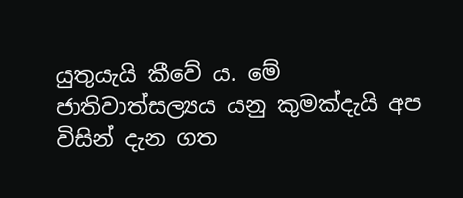යුතුයැයි කීවේ ය. මේ ජාතිවාත්සල්‍යය යනු කුමක්දැයි අප විසින් දැන ගත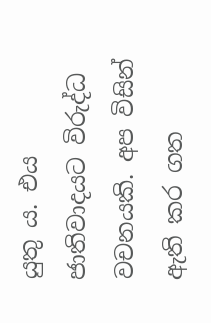යුතු ය. එය ජාතිවාදයට විරුද්ධ වචනයකි. අප විසින් ඇති කර ගත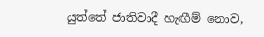යුත්තේ ජාතිවාදී හැඟීම් නොව,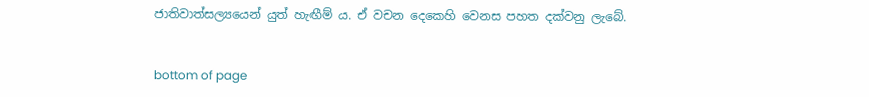ජාතිවාත්සල්‍යයෙන් යුත් හැඟීම් ය. ඒ වචන දෙකෙහි වෙනස පහත දක්වනු ලැබේ.


bottom of page